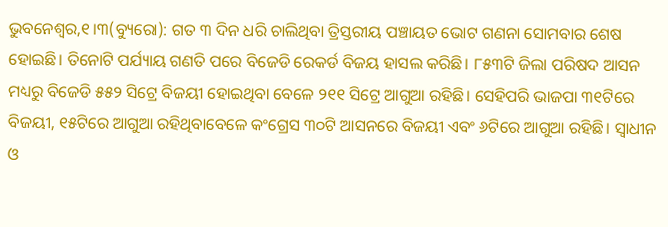ଭୁବନେଶ୍ୱର,୧।୩(ବ୍ୟୁରୋ): ଗତ ୩ ଦିନ ଧରି ଚାଲିଥିବା ତ୍ରିସ୍ତରୀୟ ପଞ୍ଚାୟତ ଭୋଟ ଗଣନା ସୋମବାର ଶେଷ ହୋଇଛି। ତିନୋଟି ପର୍ଯ୍ୟାୟ ଗଣତି ପରେ ବିଜେଡି ରେକର୍ଡ ବିଜୟ ହାସଲ କରିଛି। ୮୫୩ଟି ଜିଲା ପରିଷଦ ଆସନ ମଧ୍ୟରୁ ବିଜେଡି ୫୫୨ ସିଟ୍ରେ ବିଜୟୀ ହୋଇଥିବା ବେଳେ ୨୧୧ ସିଟ୍ରେ ଆଗୁଆ ରହିଛି। ସେହିପରି ଭାଜପା ୩୧ଟିରେ ବିଜୟୀ, ୧୫ଟିରେ ଆଗୁଆ ରହିଥିବାବେଳେ କଂଗ୍ରେସ ୩୦ଟି ଆସନରେ ବିଜୟୀ ଏବଂ ୬ଟିରେ ଆଗୁଆ ରହିଛି। ସ୍ବାଧୀନ ଓ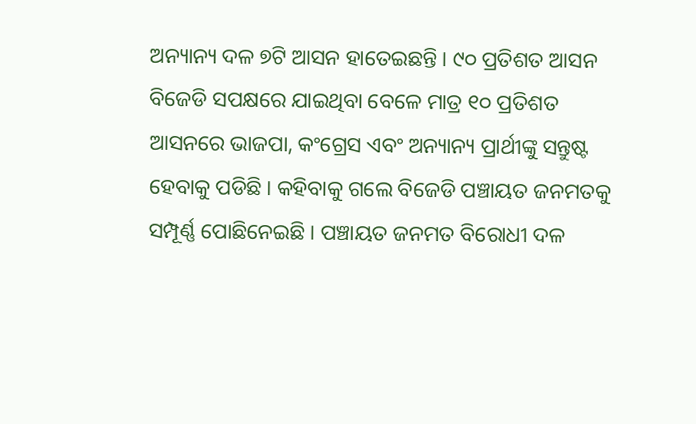ଅନ୍ୟାନ୍ୟ ଦଳ ୭ଟି ଆସନ ହାତେଇଛନ୍ତି। ୯୦ ପ୍ରତିଶତ ଆସନ ବିଜେଡି ସପକ୍ଷରେ ଯାଇଥିବା ବେଳେ ମାତ୍ର ୧୦ ପ୍ରତିଶତ ଆସନରେ ଭାଜପା, କଂଗ୍ରେସ ଏବଂ ଅନ୍ୟାନ୍ୟ ପ୍ରାର୍ଥୀଙ୍କୁ ସନ୍ତୁଷ୍ଟ ହେବାକୁ ପଡିଛି। କହିବାକୁ ଗଲେ ବିଜେଡି ପଞ୍ଚାୟତ ଜନମତକୁ ସମ୍ପୂର୍ଣ୍ଣ ପୋଛିନେଇଛି। ପଞ୍ଚାୟତ ଜନମତ ବିରୋଧୀ ଦଳ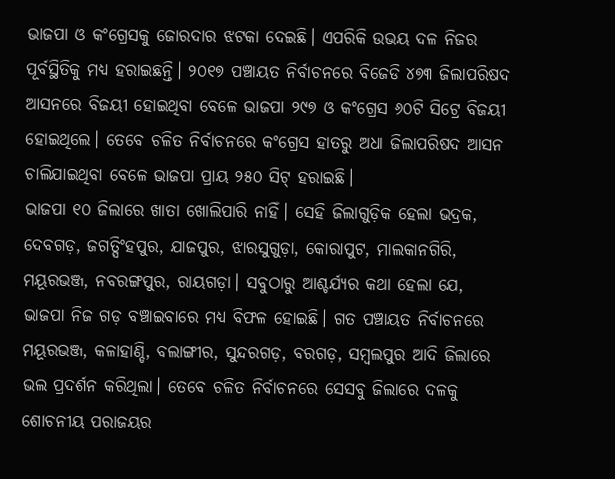ଭାଜପା ଓ କଂଗ୍ରେସକୁ ଜୋରଦାର ଝଟକା ଦେଇଛି। ଏପରିକି ଉଭୟ ଦଳ ନିଜର ପୂର୍ବସ୍ଥିତିକୁ ମଧ୍ୟ ହରାଇଛନ୍ତି। ୨୦୧୭ ପଞ୍ଚାୟତ ନିର୍ବାଚନରେ ବିଜେଡି ୪୭୩ ଜିଲାପରିଷଦ ଆସନରେ ବିଜୟୀ ହୋଇଥିବା ବେଳେ ଭାଜପା ୨୯୭ ଓ କଂଗ୍ରେସ ୬୦ଟି ସିଟ୍ରେ ବିଜୟୀ ହୋଇଥିଲେ। ତେବେ ଚଳିତ ନିର୍ବାଚନରେ କଂଗ୍ରେସ ହାତରୁ ଅଧା ଜିଲାପରିଷଦ ଆସନ ଚାଲିଯାଇଥିବା ବେଳେ ଭାଜପା ପ୍ରାୟ ୨୫୦ ସିଟ୍ ହରାଇଛି।
ଭାଜପା ୧୦ ଜିଲାରେ ଖାତା ଖୋଲିପାରି ନାହିଁ। ସେହି ଜିଲାଗୁଡ଼ିକ ହେଲା ଭଦ୍ରକ, ଦେବଗଡ଼, ଜଗତ୍ସିଂହପୁର, ଯାଜପୁର, ଝାରସୁଗୁଡ଼ା, କୋରାପୁଟ, ମାଲକାନଗିରି, ମୟୂରଭଞ୍ଜ, ନବରଙ୍ଗପୁର, ରାୟଗଡ଼ା। ସବୁଠାରୁ ଆଶ୍ଚର୍ଯ୍ୟର କଥା ହେଲା ଯେ, ଭାଜପା ନିଜ ଗଡ଼ ବଞ୍ଚାଇବାରେ ମଧ୍ୟ ବିଫଳ ହୋଇଛି। ଗତ ପଞ୍ଚାୟତ ନିର୍ବାଚନରେ ମୟୂରଭଞ୍ଜ, କଳାହାଣ୍ଡି, ବଲାଙ୍ଗୀର, ସୁନ୍ଦରଗଡ଼, ବରଗଡ଼, ସମ୍ବଲପୁର ଆଦି ଜିଲାରେ ଭଲ ପ୍ରଦର୍ଶନ କରିଥିଲା। ତେବେ ଚଳିତ ନିର୍ବାଚନରେ ସେସବୁ ଜିଲାରେ ଦଳକୁ ଶୋଚନୀୟ ପରାଜୟର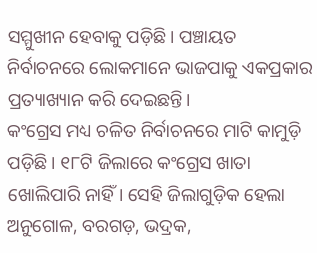ସମ୍ମୁଖୀନ ହେବାକୁ ପଡ଼ିଛି। ପଞ୍ଚାୟତ ନିର୍ବାଚନରେ ଲୋକମାନେ ଭାଜପାକୁ ଏକପ୍ରକାର ପ୍ରତ୍ୟାଖ୍ୟାନ କରି ଦେଇଛନ୍ତି।
କଂଗ୍ରେସ ମଧ୍ୟ ଚଳିତ ନିର୍ବାଚନରେ ମାଟି କାମୁଡ଼ି ପଡ଼ିଛି। ୧୮ଟି ଜିଲାରେ କଂଗ୍ରେସ ଖାତା ଖୋଲିପାରି ନାହିଁ। ସେହି ଜିଲାଗୁଡ଼ିକ ହେଲା ଅନୁଗୋଳ, ବରଗଡ଼, ଭଦ୍ରକ,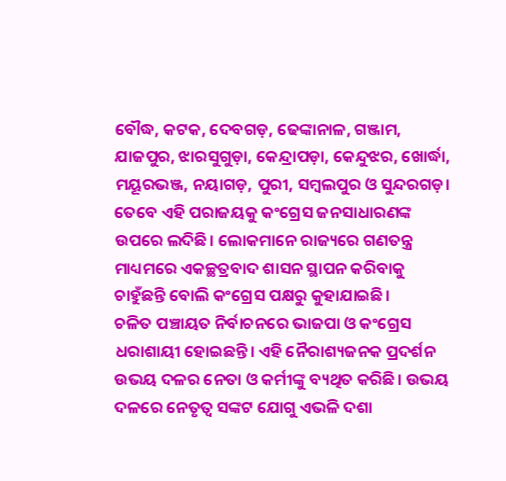ବୌଦ୍ଧ, କଟକ, ଦେବଗଡ଼, ଢେଙ୍କାନାଳ, ଗଞ୍ଜାମ, ଯାଜପୁର, ଝାରସୁଗୁଡ଼ା, କେନ୍ଦ୍ରାପଡ଼ା, କେନ୍ଦୁଝର, ଖୋର୍ଦ୍ଧା, ମୟୂରଭଞ୍ଜ, ନୟାଗଡ଼, ପୁରୀ, ସମ୍ବଲପୁର ଓ ସୁନ୍ଦରଗଡ଼। ତେବେ ଏହି ପରାଜୟକୁ କଂଗ୍ରେସ ଜନସାଧାରଣଙ୍କ ଉପରେ ଲଦିଛି। ଲୋକମାନେ ରାଜ୍ୟରେ ଗଣତନ୍ତ୍ର ମାଧ୍ୟମରେ ଏକଚ୍ଛତ୍ରବାଦ ଶାସନ ସ୍ଥାପନ କରିବାକୁ ଚାହୁଁଛନ୍ତି ବୋଲି କଂଗ୍ରେସ ପକ୍ଷରୁ କୁହାଯାଇଛି।
ଚଳିତ ପଞ୍ଚାୟତ ନିର୍ବାଚନରେ ଭାଜପା ଓ କଂଗ୍ରେସ ଧରାଶାୟୀ ହୋଇଛନ୍ତି। ଏହି ନୈରାଶ୍ୟଜନକ ପ୍ରଦର୍ଶନ ଉଭୟ ଦଳର ନେତା ଓ କର୍ମୀଙ୍କୁ ବ୍ୟଥିତ କରିଛି। ଉଭୟ ଦଳରେ ନେତୃତ୍ୱ ସଙ୍କଟ ଯୋଗୁ ଏଭଳି ଦଶା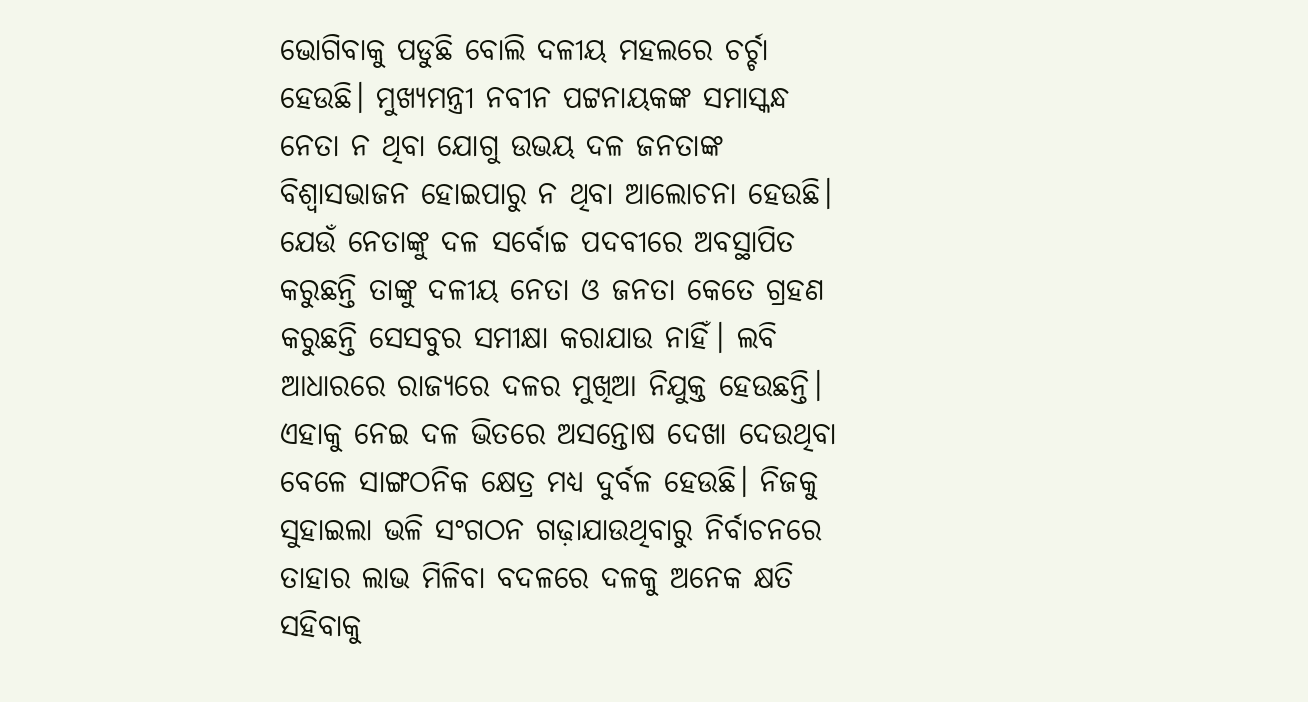ଭୋଗିବାକୁ ପଡୁଛି ବୋଲି ଦଳୀୟ ମହଲରେ ଚର୍ଚ୍ଚା ହେଉଛି। ମୁଖ୍ୟମନ୍ତ୍ରୀ ନବୀନ ପଟ୍ଟନାୟକଙ୍କ ସମାସ୍କନ୍ଧ ନେତା ନ ଥିବା ଯୋଗୁ ଉଭୟ ଦଳ ଜନତାଙ୍କ ବିଶ୍ୱାସଭାଜନ ହୋଇପାରୁ ନ ଥିବା ଆଲୋଚନା ହେଉଛି। ଯେଉଁ ନେତାଙ୍କୁ ଦଳ ସର୍ବୋଚ୍ଚ ପଦବୀରେ ଅବସ୍ଥାପିତ କରୁଛନ୍ତି ତାଙ୍କୁ ଦଳୀୟ ନେତା ଓ ଜନତା କେତେ ଗ୍ରହଣ କରୁଛନ୍ତି ସେସବୁର ସମୀକ୍ଷା କରାଯାଉ ନାହିଁ। ଲବି ଆଧାରରେ ରାଜ୍ୟରେ ଦଳର ମୁଖିଆ ନିଯୁକ୍ତ ହେଉଛନ୍ତି। ଏହାକୁ ନେଇ ଦଳ ଭିତରେ ଅସନ୍ତୋଷ ଦେଖା ଦେଉଥିବା ବେଳେ ସାଙ୍ଗଠନିକ କ୍ଷେତ୍ର ମଧ୍ୟ ଦୁର୍ବଳ ହେଉଛି। ନିଜକୁ ସୁହାଇଲା ଭଳି ସଂଗଠନ ଗଢ଼ାଯାଉଥିବାରୁ ନିର୍ବାଚନରେ ତାହାର ଲାଭ ମିଳିବା ବଦଳରେ ଦଳକୁ ଅନେକ କ୍ଷତି ସହିବାକୁ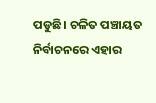ପଡୁଛି। ଚଳିତ ପଞ୍ଚାୟତ ନିର୍ବାଚନରେ ଏହାର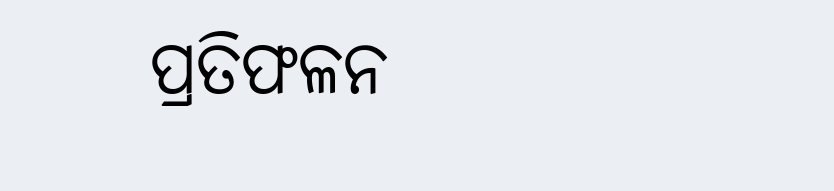ପ୍ରତିଫଳନ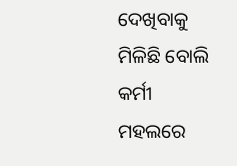ଦେଖିବାକୁ ମିଳିଛି ବୋଲି କର୍ମୀ ମହଲରେ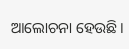ଆଲୋଚନା ହେଉଛି।